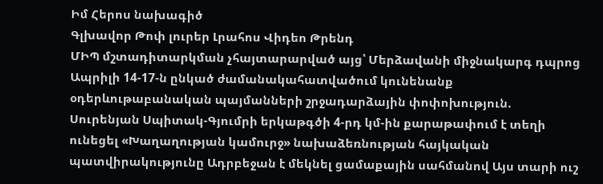Իմ Հերոս նախագիծ
Գլխավոր Թոփ լուրեր Լրահոս Վիդեո Թրենդ
ՄԻՊ մշտադիտարկման չհայտարարված այց՝ Մերձավանի միջնակարգ դպրոց Ապրիլի 14-17-ն ընկած ժամանակահատվածում կունենանք օդերևութաբանական պայմանների շրջադարձային փոփոխություն. Սուրենյան Սպիտակ-Գյումրի երկաթգծի 4-րդ կմ-ին քարաթափում է տեղի ունեցել «Խաղաղության կամուրջ» նախաձեռնության հայկական պատվիրակությունը Ադրբեջան է մեկնել ցամաքային սահմանով Այս տարի ուշ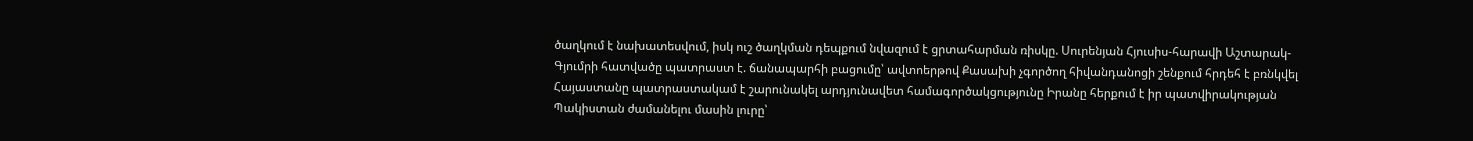ծաղկում է նախատեսվում, իսկ ուշ ծաղկման դեպքում նվազում է ցրտահարման ռիսկը. Սուրենյան Հյուսիս-հարավի Աշտարակ-Գյումրի հատվածը պատրաստ է. ճանապարհի բացումը՝ ավտոերթով Քասախի չգործող հիվանդանոցի շենքում հրդեհ է բռնկվել Հայաստանը պատրաստակամ է շարունակել արդյունավետ համագործակցությունը Իրանը հերքում է իր պատվիրակության Պակիստան ժամանելու մասին լուրը՝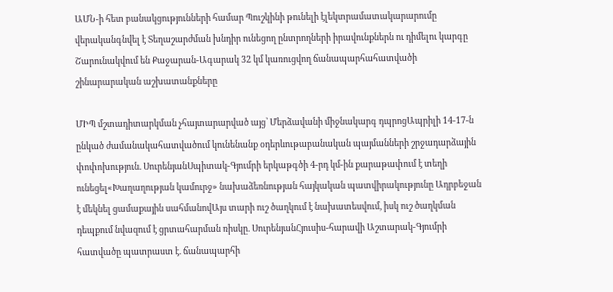ԱՄՆ-ի հետ բանակցությունների համար Պուշկինի թունելի էլեկտրամատակարարումը վերականգնվել է Տեղաշարժման խնդիր ունեցող ընտրողների իրավունքներն ու դիմելու կարգը Շարունակվում են Քաջարան-Ագարակ 32 կմ կառուցվող ճանապարհահատվածի շինարարական աշխատանքները

ՄԻՊ մշտադիտարկման չհայտարարված այց՝ Մերձավանի միջնակարգ դպրոցԱպրիլի 14-17-ն ընկած ժամանակահատվածում կունենանք օդերևութաբանական պայմանների շրջադարձային փոփոխություն. ՍուրենյանՍպիտակ-Գյումրի երկաթգծի 4-րդ կմ-ին քարաթափում է տեղի ունեցել«Խաղաղության կամուրջ» նախաձեռնության հայկական պատվիրակությունը Ադրբեջան է մեկնել ցամաքային սահմանովԱյս տարի ուշ ծաղկում է նախատեսվում, իսկ ուշ ծաղկման դեպքում նվազում է ցրտահարման ռիսկը. ՍուրենյանՀյուսիս-հարավի Աշտարակ-Գյումրի հատվածը պատրաստ է. ճանապարհի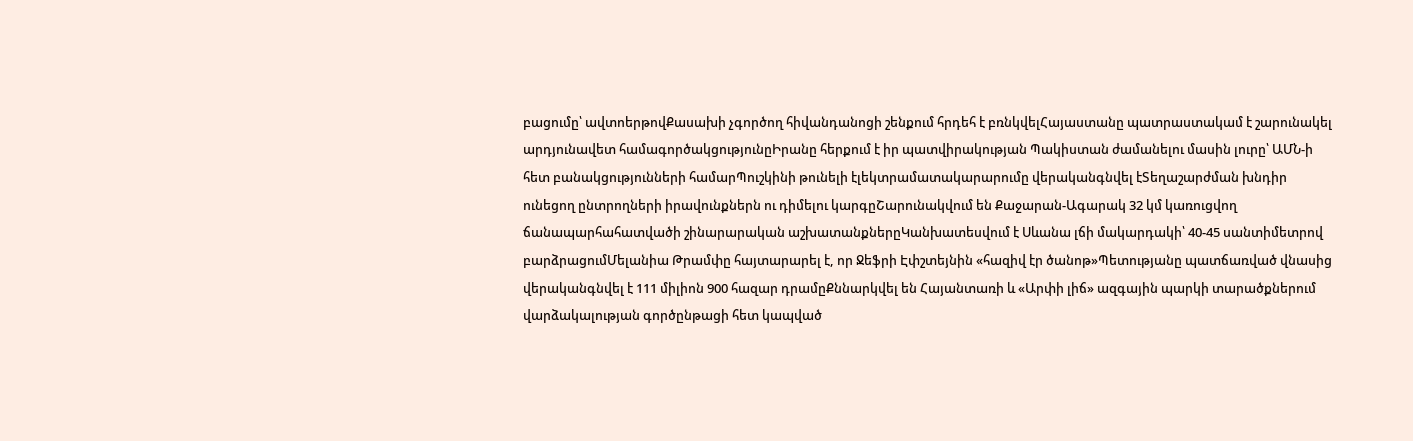բացումը՝ ավտոերթովՔասախի չգործող հիվանդանոցի շենքում հրդեհ է բռնկվելՀայաստանը պատրաստակամ է շարունակել արդյունավետ համագործակցությունըԻրանը հերքում է իր պատվիրակության Պակիստան ժամանելու մասին լուրը՝ ԱՄՆ-ի հետ բանակցությունների համարՊուշկինի թունելի էլեկտրամատակարարումը վերականգնվել էՏեղաշարժման խնդիր ունեցող ընտրողների իրավունքներն ու դիմելու կարգըՇարունակվում են Քաջարան-Ագարակ 32 կմ կառուցվող ճանապարհահատվածի շինարարական աշխատանքներըԿանխատեսվում է Սևանա լճի մակարդակի՝ 40-45 սանտիմետրով բարձրացումՄելանիա Թրամփը հայտարարել է, որ Ջեֆրի Էփշտեյնին «հազիվ էր ծանոթ»Պետությանը պատճառված վնասից վերականգնվել է 111 միլիոն 900 հազար դրամըՔննարկվել են Հայանտառի և «Արփի լիճ» ազգային պարկի տարածքներում վարձակալության գործընթացի հետ կապված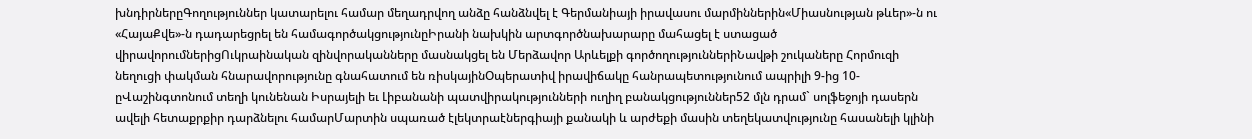խնդիրներըԳողություններ կատարելու համար մեղադրվող անձը հանձնվել է Գերմանիայի իրավասու մարմիններին«Միասնության թևեր»-ն ու «ՀայաՔվե»-ն դադարեցրել են համագործակցությունըԻրանի նախկին արտգործնախարարը մահացել է ստացած վիրավորումներիցՈւկրաինական զինվորականները մասնակցել են Մերձավոր Արևելքի գործողություններիՆավթի շուկաները Հորմուզի նեղուցի փակման հնարավորությունը գնահատում են ռիսկայինՕպերատիվ իրավիճակը հանրապետությունում ապրիլի 9-ից 10-ըՎաշինգտոնում տեղի կունենան Իսրայելի եւ Լիբանանի պատվիրակությունների ուղիղ բանակցություններ52 մլն դրամ` սոլֆեջոյի դասերն ավելի հետաքրքիր դարձնելու համարՄարտին սպառած էլեկտրաէներգիայի քանակի և արժեքի մասին տեղեկատվությունը հասանելի կլինի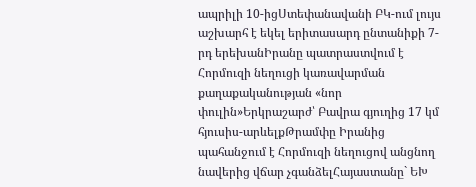ապրիլի 10-իցՍտեփանավանի ԲԿ-ում լույս աշխարհ է եկել երիտասարդ ընտանիքի 7-րդ երեխանԻրանը պատրաստվում է Հորմուզի նեղուցի կառավարման քաղաքականության «նոր փուլին»Երկրաշարժ՝ Բավրա գյուղից 17 կմ հյուսիս-արևելքԹրամփը Իրանից պահանջում է Հորմուզի նեղուցով անցնող նավերից վճար չգանձելՀայաստանը` ԵԽ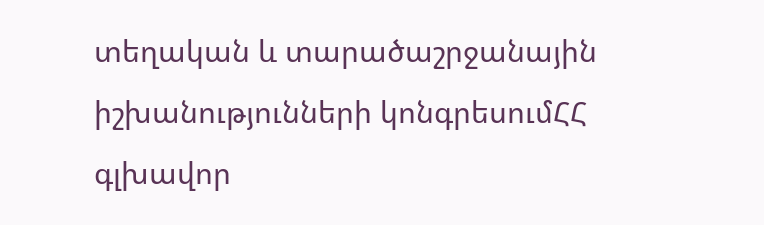տեղական և տարածաշրջանային իշխանությունների կոնգրեսումՀՀ գլխավոր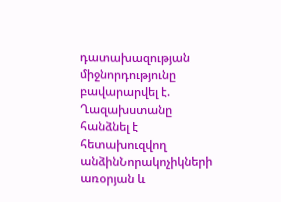դատախազության միջնորդությունը բավարարվել է. Ղազախստանը հանձնել է հետախուզվող անձինՆորակոչիկների առօրյան և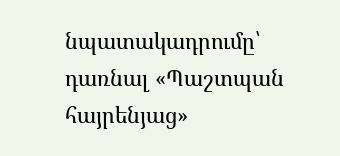նպատակադրումը՝ դառնալ «Պաշտպան հայրենյաց»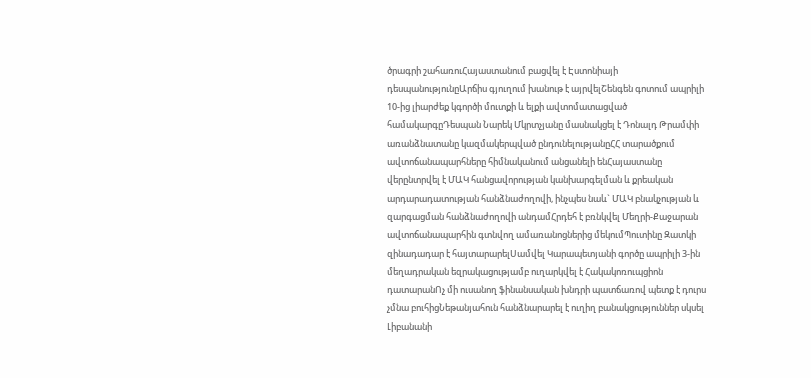ծրագրի շահառուՀայաստանում բացվել է Էստոնիայի դեսպանությունըԱրճիս գյուղում խանութ է այրվելՇենգեն գոտում ապրիլի 10-ից լիարժեք կգործի մուտքի և ելքի ավտոմատացված համակարգըԴեսպան Նարեկ Մկրտչյանը մասնակցել է Դոնալդ Թրամփի առանձնատանը կազմակերպված ընդունելությանըՀՀ տարածքում ավտոճանապարհները հիմնականում անցանելի ենՀայաստանը վերընտրվել է ՄԱԿ հանցավորության կանխարգելման և քրեական արդարադատության հանձնաժողովի, ինչպես նաև` ՄԱԿ բնակչության և զարգացման հանձնաժողովի անդամՀրդեհ է բռնկվել Մեղրի-Քաջարան ավտոճանապարհին գտնվող ամառանոցներից մեկումՊուտինը Զատկի զինադադար է հայտարարելՍամվել Կարապետյանի գործը ապրիլի 3-ին մեղադրական եզրակացությամբ ուղարկվել է Հակակոռուպցիոն դատարանՈչ մի ուսանող ֆինանսական խնդրի պատճառով պետք է դուրս չմնա բուհիցՆեթանյահուն հանձնարարել է ուղիղ բանակցություններ սկսել Լիբանանի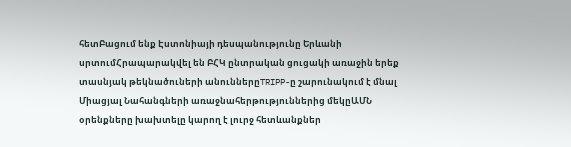հետԲացում ենք Էստոնիայի դեսպանությունը Երևանի սրտումՀրապարակվել են ԲՀԿ ընտրական ցուցակի առաջին երեք տասնյակ թեկնածուների անուններըTRIPP-ը շարունակում է մնալ Միացյալ Նահանգների առաջնահերթություններից մեկըԱՄՆ օրենքները խախտելը կարող է լուրջ հետևանքներ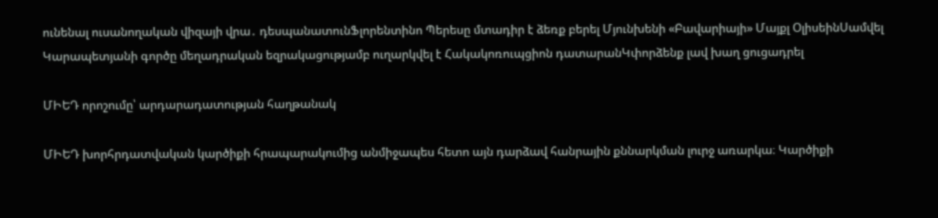ունենալ ուսանողական վիզայի վրա․ դեսպանատունՖլորենտինո Պերեսը մտադիր է ձեռք բերել Մյունխենի «Բավարիայի» Մայքլ ՕլիսեինՍամվել Կարապետյանի գործը մեղադրական եզրակացությամբ ուղարկվել է Հակակոռուպցիոն դատարանԿփորձենք լավ խաղ ցուցադրել

ՄԻԵԴ որոշումը՝ արդարադատության հաղթանակ

ՄԻԵԴ խորհրդատվական կարծիքի հրապարակումից անմիջապես հետո այն դարձավ հանրային քննարկման լուրջ առարկա։ Կարծիքի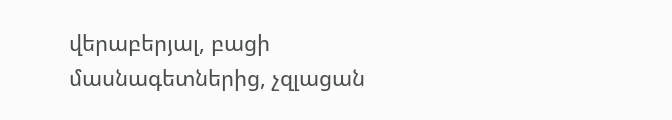վերաբերյալ, բացի մասնագետներից, չզլացան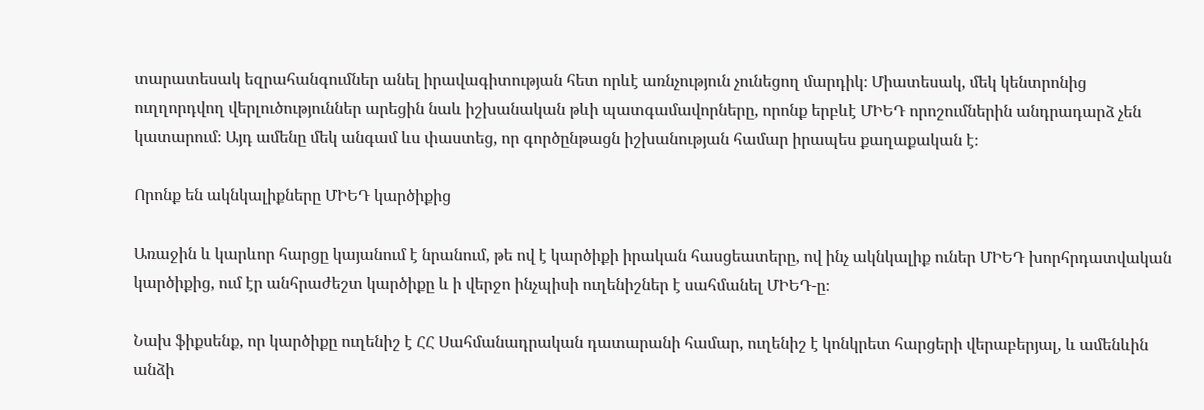տարատեսակ եզրահանգումներ անել իրավագիտության հետ որևէ առնչություն չունեցող մարդիկ։ Միատեսակ, մեկ կենտրոնից ուղղորդվող վերլուծություններ արեցին նաև իշխանական թևի պատգամավորները, որոնք երբևէ ՄԻԵԴ որոշումներին անդրադարձ չեն կատարում։ Այդ ամենը մեկ անգամ ևս փաստեց, որ գործընթացն իշխանության համար իրապես քաղաքական է։

Որոնք են ակնկալիքները ՄԻԵԴ կարծիքից

Առաջին և կարևոր հարցը կայանում է նրանում, թե ով է կարծիքի իրական հասցեատերը, ով ինչ ակնկալիք ուներ ՄԻԵԴ խորհրդատվական կարծիքից, ում էր անհրաժեշտ կարծիքը և ի վերջո ինչպիսի ուղենիշներ է սահմանել ՄԻԵԴ-ը։

Նախ ֆիքսենք, որ կարծիքը ուղենիշ է ՀՀ Սահմանադրական դատարանի համար, ուղենիշ է կոնկրետ հարցերի վերաբերյալ, և ամենևին անձի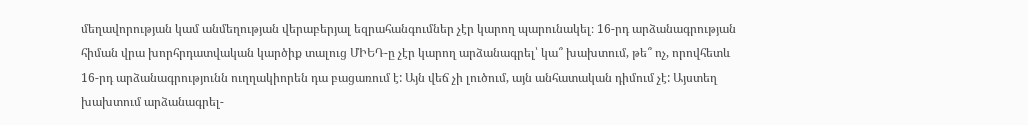մեղավորության կամ անմեղության վերաբերյալ եզրահանգումներ չէր կարող պարունակել։ 16-րդ արձանագրության հիման վրա խորհրդատվական կարծիք տալուց ՄԻԵԴ-ը չէր կարող արձանագրել՝ կա՞ խախտում, թե՞ ոչ, որովհետև 16-րդ արձանագրությունն ուղղակիորեն դա բացառում է: Այն վեճ չի լուծում, այն անհատական դիմում չէ: Այստեղ խախտում արձանագրել-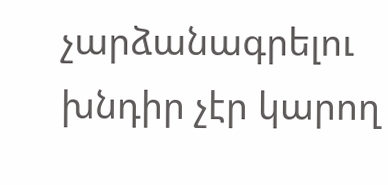չարձանագրելու խնդիր չէր կարող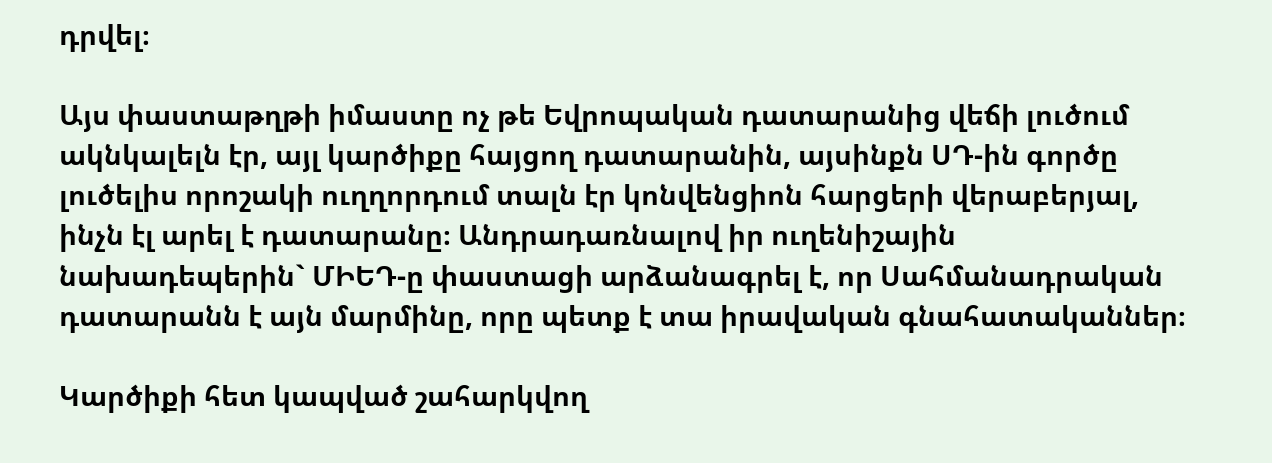դրվել։

Այս փաստաթղթի իմաստը ոչ թե Եվրոպական դատարանից վեճի լուծում ակնկալելն էր, այլ կարծիքը հայցող դատարանին, այսինքն ՍԴ-ին գործը լուծելիս որոշակի ուղղորդում տալն էր կոնվենցիոն հարցերի վերաբերյալ, ինչն էլ արել է դատարանը։ Անդրադառնալով իր ուղենիշային նախադեպերին` ՄԻԵԴ-ը փաստացի արձանագրել է, որ Սահմանադրական դատարանն է այն մարմինը, որը պետք է տա իրավական գնահատականներ։

Կարծիքի հետ կապված շահարկվող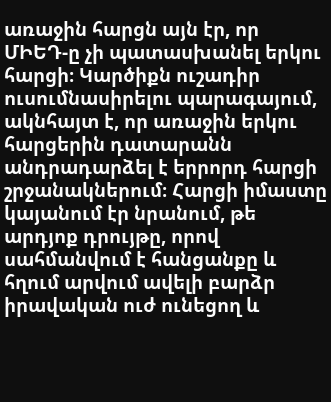առաջին հարցն այն էր, որ ՄԻԵԴ-ը չի պատասխանել երկու հարցի։ Կարծիքն ուշադիր ուսումնասիրելու պարագայում, ակնհայտ է, որ առաջին երկու հարցերին դատարանն անդրադարձել է երրորդ հարցի շրջանակներում։ Հարցի իմաստը կայանում էր նրանում, թե արդյոք դրույթը, որով սահմանվում է հանցանքը և հղում արվում ավելի բարձր իրավական ուժ ունեցող և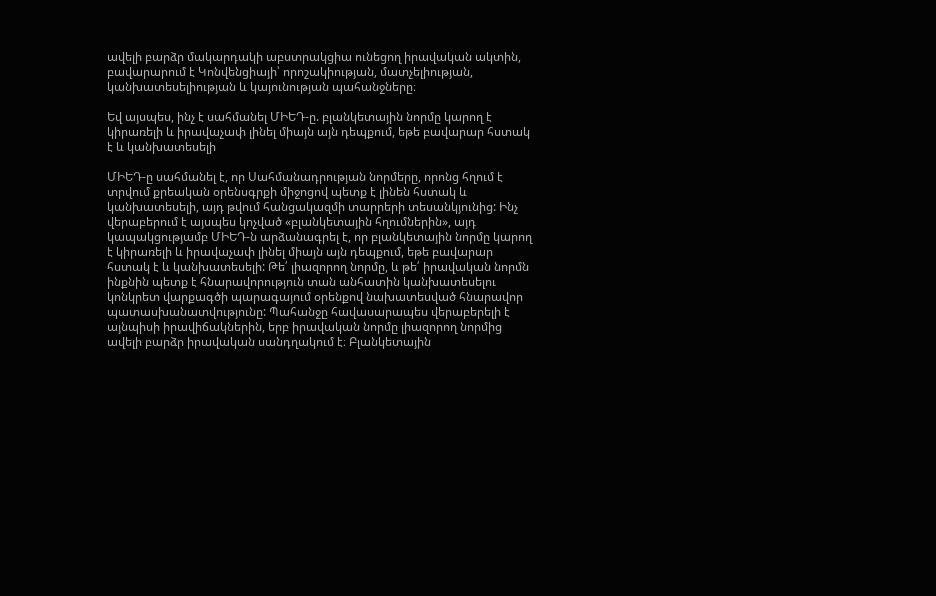ավելի բարձր մակարդակի աբստրակցիա ունեցող իրավական ակտին, բավարարում է Կոնվենցիայի՝ որոշակիության, մատչելիության, կանխատեսելիության և կայունության պահանջները։

Եվ այսպես, ինչ է սահմանել ՄԻԵԴ-ը. բլանկետային նորմը կարող է կիրառելի և իրավաչափ լինել միայն այն դեպքում, եթե բավարար հստակ է և կանխատեսելի

ՄԻԵԴ-ը սահմանել է, որ Սահմանադրության նորմերը, որոնց հղում է տրվում քրեական օրենսգրքի միջոցով պետք է լինեն հստակ և կանխատեսելի, այդ թվում հանցակազմի տարրերի տեսանկյունից: Ինչ վերաբերում է այսպես կոչված «բլանկետային հղումներին», այդ կապակցությամբ ՄԻԵԴ-ն արձանագրել է, որ բլանկետային նորմը կարող է կիրառելի և իրավաչափ լինել միայն այն դեպքում, եթե բավարար հստակ է և կանխատեսելի: Թե՛ լիազորող նորմը, և թե՛ իրավական նորմն ինքնին պետք է հնարավորություն տան անհատին կանխատեսելու կոնկրետ վարքագծի պարագայում օրենքով նախատեսված հնարավոր պատասխանատվությունը: Պահանջը հավասարապես վերաբերելի է այնպիսի իրավիճակներին, երբ իրավական նորմը լիազորող նորմից ավելի բարձր իրավական սանդղակում է։ Բլանկետային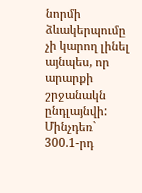նորմի ձևակերպումը չի կարող լինել այնպես, որ արարքի շրջանակն ընդլայնվի: Մինչդեռ` 300.1-րդ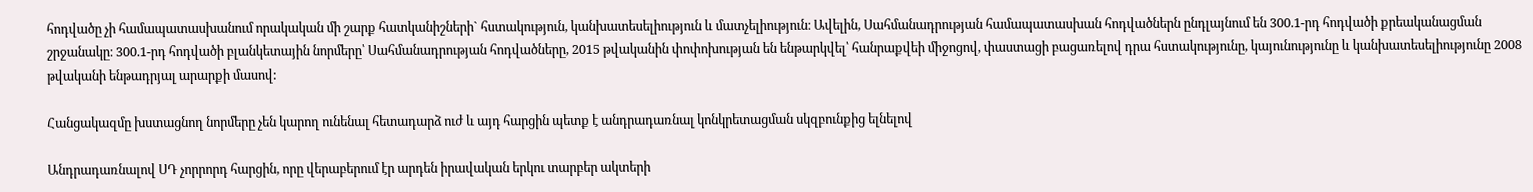հոդվածը չի համապատասխանում որակական մի շարք հատկանիշների` հստակություն, կանխատեսելիություն և մատչելիություն։ Ավելին, Սահմանադրության համապատասխան հոդվածներն ընդլայնում են 300.1-րդ հոդվածի քրեականացման շրջանակը։ 300.1-րդ հոդվածի բլանկետային նորմերը՝ Սահմանադրության հոդվածները, 2015 թվականին փոփոխության են ենթարկվել՝ հանրաքվեի միջոցով, փաստացի բացառելով դրա հստակությունը, կայունությունը և կանխատեսելիությունը 2008 թվականի ենթադրյալ արարքի մասով:

Հանցակազմը խստացնող նորմերը չեն կարող ունենալ հետադարձ ուժ և այդ հարցին պետք է անդրադառնալ կոնկրետացման սկզբունքից ելնելով

Անդրադառնալով ՍԴ չորրորդ հարցին, որը վերաբերում էր արդեն իրավական երկու տարբեր ակտերի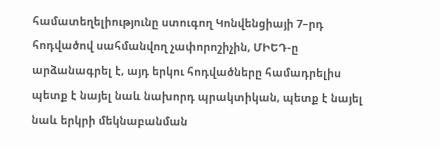համատեղելիությունը ստուգող Կոնվենցիայի 7–րդ հոդվածով սահմանվող չափորոշիչին, ՄԻԵԴ-ը արձանագրել է, այդ երկու հոդվածները համադրելիս պետք է նայել նաև նախորդ պրակտիկան, պետք է նայել նաև երկրի մեկնաբանման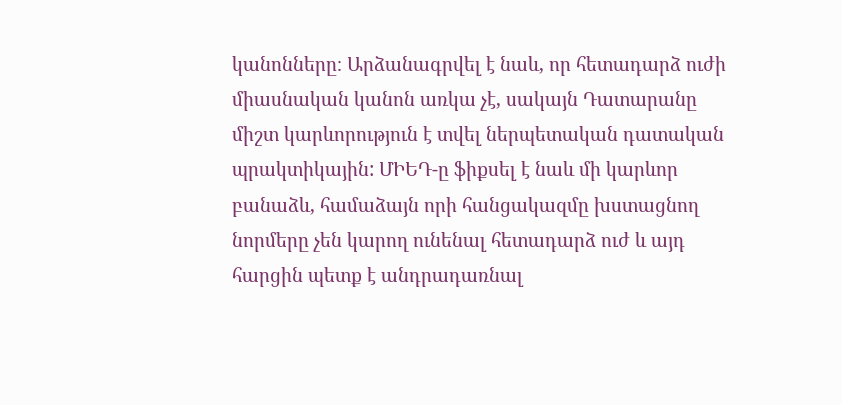կանոնները։ Արձանագրվել է նաև, որ հետադարձ ուժի միասնական կանոն առկա չէ, սակայն Դատարանը միշտ կարևորություն է տվել ներպետական դատական պրակտիկային: ՄԻԵԴ-ը ֆիքսել է նաև մի կարևոր բանաձև, համաձայն որի հանցակազմը խստացնող նորմերը չեն կարող ունենալ հետադարձ ուժ և այդ հարցին պետք է անդրադառնալ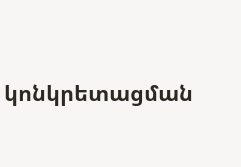կոնկրետացման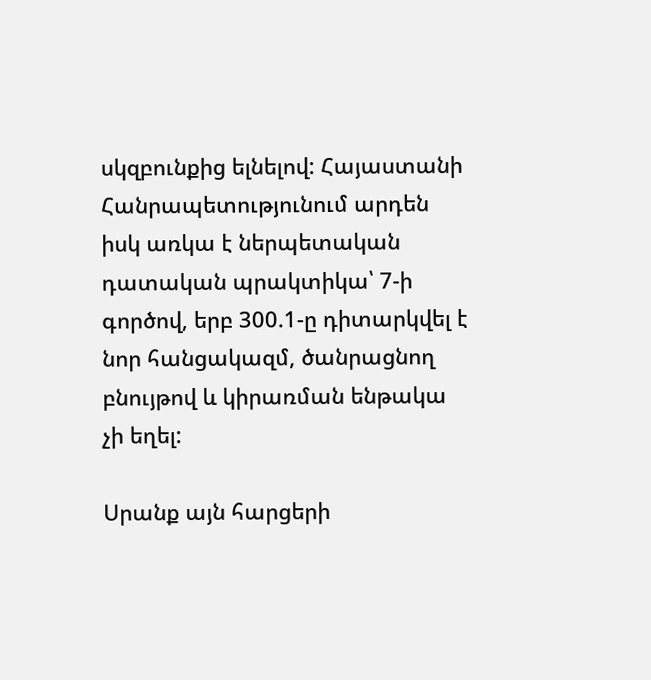սկզբունքից ելնելով: Հայաստանի Հանրապետությունում արդեն իսկ առկա է ներպետական դատական պրակտիկա՝ 7-ի գործով, երբ 300.1-ը դիտարկվել է նոր հանցակազմ, ծանրացնող բնույթով և կիրառման ենթակա չի եղել:

Սրանք այն հարցերի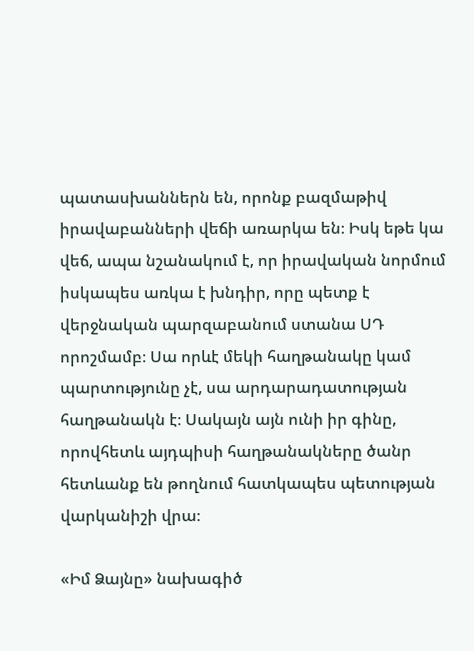պատասխաններն են, որոնք բազմաթիվ իրավաբանների վեճի առարկա են։ Իսկ եթե կա վեճ, ապա նշանակում է, որ իրավական նորմում իսկապես առկա է խնդիր, որը պետք է վերջնական պարզաբանում ստանա ՍԴ որոշմամբ։ Սա որևէ մեկի հաղթանակը կամ պարտությունը չէ, սա արդարադատության հաղթանակն է։ Սակայն այն ունի իր գինը, որովհետև այդպիսի հաղթանակները ծանր հետևանք են թողնում հատկապես պետության վարկանիշի վրա։

«Իմ Ձայնը» նախագիծ